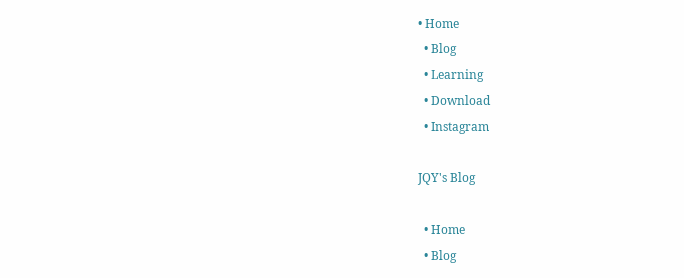• Home
  • Blog
  • Learning
  • Download
  • Instagram

JQY's Blog

  • Home
  • Blog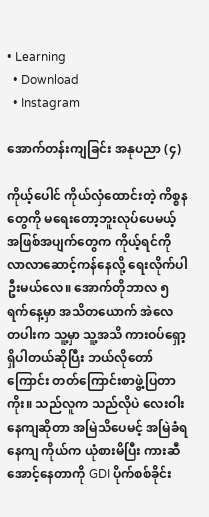• Learning
  • Download
  • Instagram

အောက်တန်းကျခြင်း အနုပညာ (၄)

ကိုယ့်ပေါင် ကိုယ်လှံထောင်းတဲ့ ကိစ္စနတွေကို မရေးတော့ဘူးလုပ်ပေမယ့် အဖြစ်အပျက်တွေက ကိုယ့်ရင်ကို လာလာဆောင့်ကန်နေလို့ ရေးလိုက်ပါဦးမယ်လေ။ အောက်တိုဘာလ ၅ ရက်နေ့မှာ အသိတယောက် အဲလေ တပါးက သူ့မှာ သူ့အသိ ကားဝပ်ရှော့ရှိပါတယ်ဆိုပြီး ဘယ်လိုတော်ကြောင်း တတ်ကြောင်းစာဖွဲ့ပြတာကိုး။ သည်လူက သည်လိုပဲ လေးဝါးနေကျဆိုတာ အမြဲသိပေမင့် အမြဲခံရနေကျ ကိုယ်က ယုံစားမိပြီး ကားဆီအောင့်နေတာကို GDI ပိုက်စစ်ခိုင်း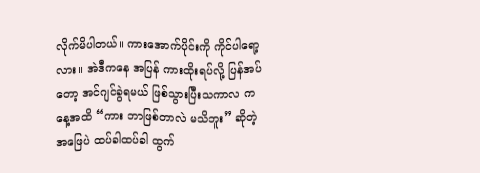လိုက်မိပါတယ်။ ကားအောက်ပိုင်းကို ကိုင်ပါရော့လား။ အဲဒီကနေ အပြန် ကားထိုးရပ်လို့ ပြန်အပ်တော့ အင်ဂျင်ခွဲရမယ် ဖြစ်သွားပြီးသကာလ ကနေ့အထိ “ကား ဘာဖြစ်တာလဲ မသိဘူး” ဆိုတဲ့ အဖြေပဲ ထပ်ခါထပ်ခါ ထွက်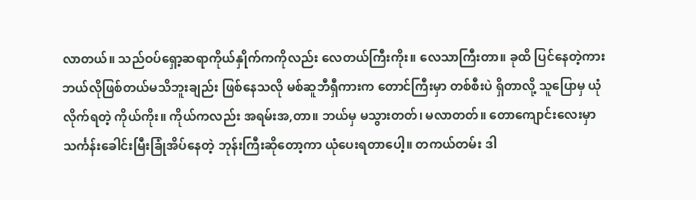လာတယ်။ သည်ဝပ်ရှော့ဆရာကိုယ်နှိုက်ကကိုလည်း လေတယ်ကြီးကိုး။ လေသာကြီးတာ။ ခုထိ ပြင်နေတဲ့ကား ဘယ်လိုဖြစ်တယ်မသိဘူးချည်း ဖြစ်နေသလို မစ်ဆူဘီရှီကားက တောင်ကြီးမှာ တစ်စီးပဲ ရှိတာလို့ သူပြောမှ ယုံလိုက်ရတဲ့ ကိုယ်ကိုး။ ကိုယ်ကလည်း အရမ်းအ,တာ။ ဘယ်မှ မသွားတတ်၊ မလာတတ်။ တောကျောင်းလေးမှာ သင်္ကန်းခေါင်းမြီးခြုံအိပ်နေတဲ့ ဘုန်းကြီးဆိုတော့ကာ ယုံပေးရတာပေါ့။ တကယ်တမ်း ဒါ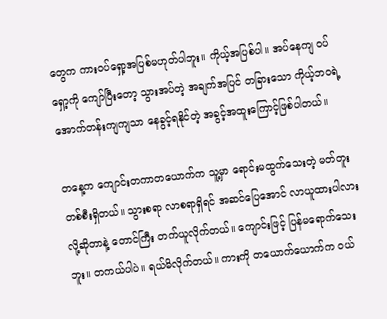တွေက ကားဝပ်ရှော့အပြစ်မဟုတ်ပါဘူး။ ကိုယ့်အပြစ်ပါ။ အပ်နေကျ ဝပ်ရှော့ကို ကျော်ပြီးတော့ သွားအပ်တဲ့ အချက်အပြင် တခြားသော ကိုယ့်ဘဝရဲ့ အောက်တန်းကျကျသာ နေခွင့်ရနိုင်တဲ့ အခွင့်အထူးကြောင့်ဖြစ်ပါတယ်။

တနေ့က ကျောင်းတကာတယောက်က သူ့မှာ ရောင်းမထွက်သေးတဲ့ မတ်တူးတစ်စီးရှိတယ်။ သွားစရာ လာစရာရှိရင် အဆင်ပြေအောင် လာယူထားပါလားလို့ဆိုတာနဲ့ တောင်ကြီး တက်ယူလိုက်တယ်။ ကျောင်းဖြင့် ပြန်မရောက်သေးဘူး။ တကယ်ပါပဲ။ ရယ်မိလိုက်တယ်။ ကားကို တယောက်ယောက်က ဝယ်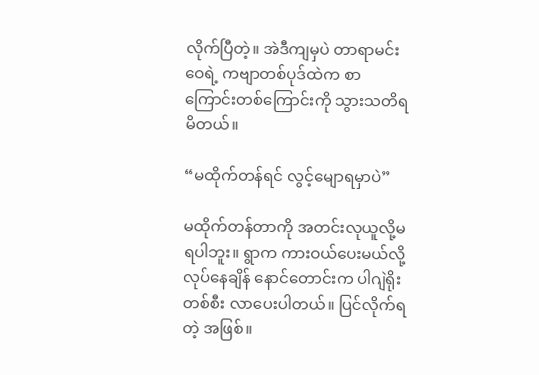လိုက်ပြီတဲ့။ အဲဒီကျမှပဲ တာရာမင်းဝေရဲ့ ကဗျာတစ်ပုဒ်ထဲက စာကြောင်းတစ်ကြောင်းကို သွားသတိရမိတယ်။

“မထိုက်တန်ရင် လွင့်မျောရမှာပဲ”

မထိုက်တန်တာကို အတင်းလုယူလို့မရပါဘူး။ ရွာက ကားဝယ်ပေးမယ်လို့ လုပ်နေချိန် နောင်တောင်းက ပါဂျဲရိုးတစ်စီး လာပေးပါတယ်။ ပြင်လိုက်ရတဲ့ အဖြစ်။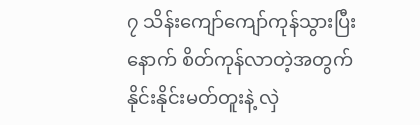၇ သိန်းကျော်ကျော်ကုန်သွားပြီးနောက် စိတ်ကုန်လာတဲ့အတွက် နိုင်းနိုင်းမတ်တူးနဲ့ လှဲ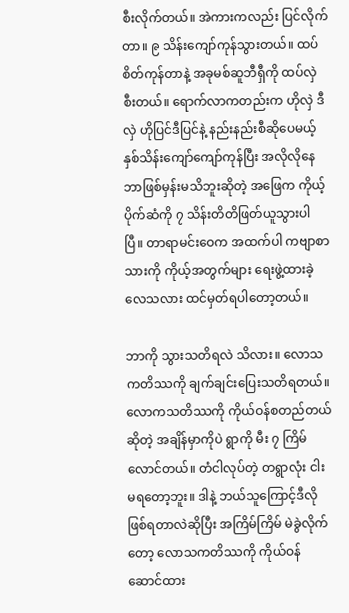စီးလိုက်တယ်။ အဲကားကလည်း ပြင်လိုက်တာ။ ၉ သိန်းကျော်ကုန်သွားတယ်။ ထပ်စိတ်ကုန်တာနဲ့ အခုမစ်ဆူဘီရှီကို ထပ်လှဲစီးတယ်။ ရောက်လာကတည်းက ဟိုလှဲ ဒီလှဲ ဟိုပြင်ဒီပြင်နဲ့ နည်းနည်းစီဆိုပေမယ့် နှစ်သိန်းကျော်ကျော်ကုန်ပြီး အလိုလိုနေ ဘာဖြစ်မှန်းမသိဘူးဆိုတဲ့ အဖြေက ကိုယ့်ပိုက်ဆံကို ၇ သိန်းတိတိဖြတ်ယူသွားပါပြီ။ တာရာမင်းဝေက အထက်ပါ ကဗျာစာသားကို ကိုယ့်အတွက်များ ရေးဖွဲ့ထားခဲ့လေသလား ထင်မှတ်ရပါတော့တယ်။

ဘာကို သွားသတိရလဲ သိလား။ လောသကတိဿကို ချက်ချင်းပြေးသတိရတယ်။ လောကသတိဿကို ကိုယ်ဝန်စတည်တယ်ဆိုတဲ့ အချိန်မှာကိုပဲ ရွာကို မီး ၇ ကြိမ်လောင်တယ်။ တံငါလုပ်တဲ့ တရွာလုံး ငါးမရတော့ဘူး။ ဒါနဲ့ ဘယ်သူကြောင့်ဒီလိုဖြစ်ရတာလဲဆိုပြီး အကြိမ်ကြိမ် မဲခွဲလိုက်တော့ လောသကတိဿကို ကိုယ်ဝန်ဆောင်ထား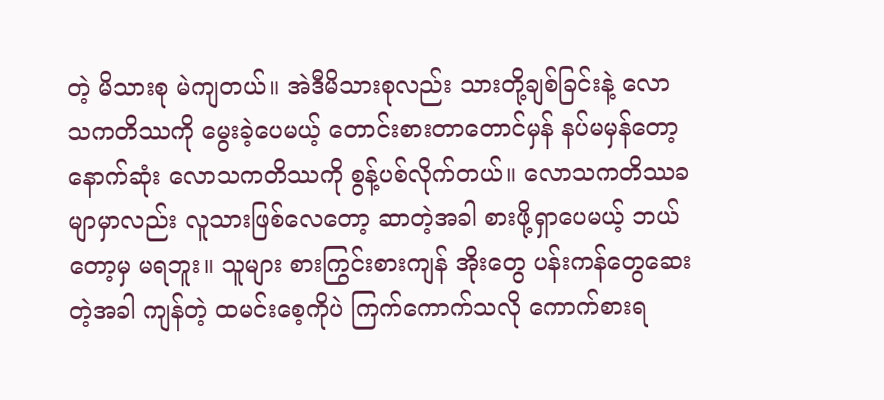တဲ့ မိသားစု မဲကျတယ်။ အဲဒီမိသားစုလည်း သားတို့ချစ်ခြင်းနဲ့ လောသကတိဿကို မွေးခဲ့ပေမယ့် တောင်းစားတာတောင်မှန် နပ်မမှန်တော့ နောက်ဆုံး လောသကတိဿကို စွန့်ပစ်လိုက်တယ်။ လောသကတိဿခမျာမှာလည်း လူသားဖြစ်လေတော့ ဆာတဲ့အခါ စားဖို့ရှာပေမယ့် ဘယ်တော့မှ မရဘူး။ သူများ စားကြွင်းစားကျန် အိုးတွေ ပန်းကန်တွေဆေးတဲ့အခါ ကျန်တဲ့ ထမင်းစေ့ကိုပဲ ကြက်ကောက်သလို ကောက်စားရ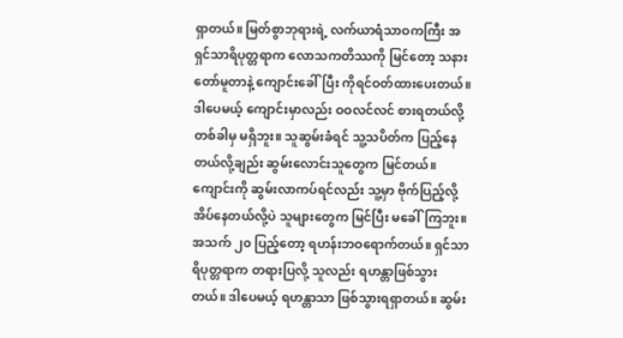ရှာတယ်။ မြတ်စွာဘုရားရဲ့ လက်ယာရံသာဝကကြီး အရှင်သာရိပုတ္တရာက လောသကတိဿကို မြင်တော့ သနားတော်မူတာနဲ့ ကျောင်းခေါ်ပြီး ကိုရင်ဝတ်ထားပေးတယ်။ ဒါပေမယ့် ကျောင်းမှာလည်း ဝဝလင်လင် စားရတယ်လို့ တစ်ခါမှ မရှိဘူး။ သူဆွမ်းခံရင် သူ့သပိတ်က ပြည့်နေတယ်လို့ချည်း ဆွမ်းလောင်းသူတွေက မြင်တယ်။ ကျောင်းကို ဆွမ်းလာကပ်ရင်လည်း သူ့မှာ ဗိုက်ပြည့်လို့ အိပ်နေတယ်လို့ပဲ သူများတွေက မြင်ပြီး မခေါ်ကြဘူး။ အသက် ၂၀ ပြည့်တော့ ရဟန်းဘဝရောက်တယ်။ ရှင်သာရိပုတ္တရာက တရားပြလို့ သူလည်း ရဟန္တာဖြစ်သွားတယ်။ ဒါပေမယ့် ရဟန္တာသာ ဖြစ်သွားရရှာတယ်။ ဆွမ်း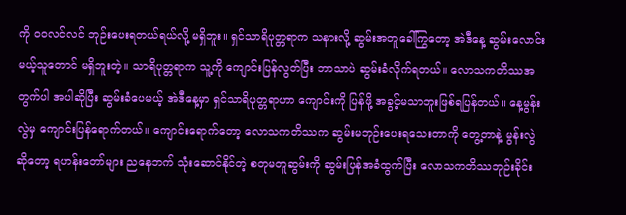ကို ဝဝလင်လင် ဘုဉ်းပေးရတယ်ရယ်လို့ မရှိဘူး။ ရှင်သာရိပုတ္တရာက သနားလို့ ဆွမ်းအတူခေါ်ကြွတော့ အဲဒီနေ့ ဆွမ်းလောင်းမယ့်သူတောင် မရှိဘူးတဲ့။ သာရိပုတ္တရာက သူ့ကို ကျောင်းပြန်လွတ်ပြီး ဘာသာပဲ ဆွမ်းခံလိုက်ရတယ်။ လောသကတိဿအတွက်ပါ အပါဆိုပြီး ဆွမ်းခံပေမယ့် အဲဒီနေ့မှာ ရှင်သာရိပုတ္တရာဟာ ကျောင်းကို ပြန်ဖို့ အခွင့်မသာဘူးဖြစ်ရပြန်တယ်။ နေ့မွန်းလွဲမှ ကျောင်းပြန်ရောက်တယ်။ ကျောင်းရောက်တော့ လောသကတိဿက ဆွမ်းမဘုဉ်းပေးရသေးတာကို တွေ့တာနဲ့ မွန်းလွဲဆိုတော့ ရဟန်းတော်များ ညနေဘက် သုံးဆောင်နိုင်တဲ့ စတုမတူဆွမ်းကို ဆွမ်းပြန်အခံထွက်ပြီး လောသကတိဿဘုဉ်းခိုင်း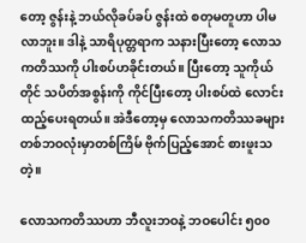တော့ ဇွန်းနဲ့ ဘယ်လိုခပ်ခပ် ဇွန်းထဲ စတုမတူဟာ ပါမလာဘူး။ ဒါနဲ့ သာရိပုတ္တရာက သနားပြီးတော့ လောသကတိဿကို ပါးစပ်ဟခိုင်းတယ်။ ပြီးတော့ သူကိုယ်တိုင် သပိတ်အစွန်းကို ကိုင်ပြီးတော့ ပါးစပ်ထဲ လောင်းထည့်ပေးရတယ်။ အဲဒီတော့မှ လောသကတိဿခများ တစ်ဘဝလုံးမှာတစ်ကြိမ် ဗိုက်ပြည့်အောင် စားဖူးသတဲ့။

လောသကတိဿဟာ ဘီလူးဘဝနဲ့ ဘဝပေါင်း ၅၀၀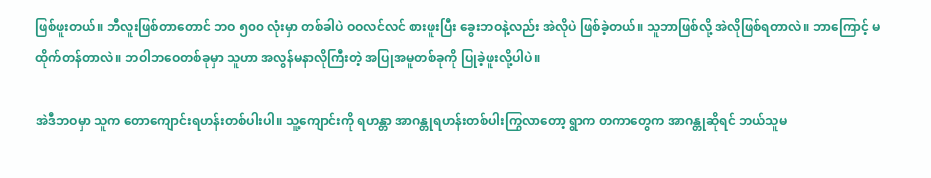ဖြစ်ဖူးတယ်။ ဘီလူးဖြစ်တာတောင် ဘဝ ၅၀၀ လုံးမှာ တစ်ခါပဲ ဝဝလင်လင် စားဖူးပြီး ခွေးဘဝနဲ့လည်း အဲလိုပဲ ဖြစ်ခဲ့တယ်။ သူဘာဖြစ်လို့ အဲလိုဖြစ်ရတာလဲ။ ဘာကြောင့် မထိုက်တန်တာလဲ။ ဘဝါဘဝေတစ်ခုမှာ သူဟာ အလွန်မနာလိုကြီးတဲ့ အပြုအမူတစ်ခုကို ပြုခဲ့ဖူးလို့ပါပဲ။

အဲဒီဘဝမှာ သူက တောကျောင်းရဟန်းတစ်ပါးပါ။ သူ့ကျောင်းကို ရဟန္တာ အာဂန္တုရဟန်းတစ်ပါးကြွလာတော့ ရွာက တကာတွေက အာဂန္တုဆိုရင် ဘယ်သူမ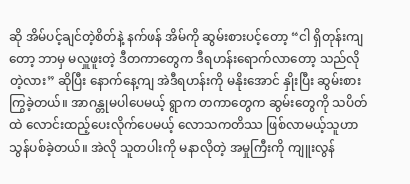ဆို အိမ်ပင့်ချင်တဲ့စိတ်နဲ့ နက်ဖန် အိမ်ကို ဆွမ်းစားပင့်တော့ “ငါ ရှိတုန်းကျတော့ ဘာမှ မလှူဖူးတဲ့ ဒီတကာတွေက ဒီရဟန်းရောက်လာတော့ သည်လိုတဲ့လား” ဆိုပြီး နောက်နေ့ကျ အဲဒီရဟန်းကို မနိုးအောင် နှိုးပြီး ဆွမ်းစားကြွခဲ့တယ်။ အာဂန္တုမပါပေမယ့် ရွာက တကာတွေက ဆွမ်းတွေကို သပိတ်ထဲ လောင်းထည့်ပေးလိုက်ပေမယ့် လောသကတိဿ ဖြစ်လာမယ့်သူဟာ သွန်ပစ်ခဲ့တယ်။ အဲလို သူတပါးကို မနာလိုတဲ့ အမှုကြီးကို ကျူးလွန်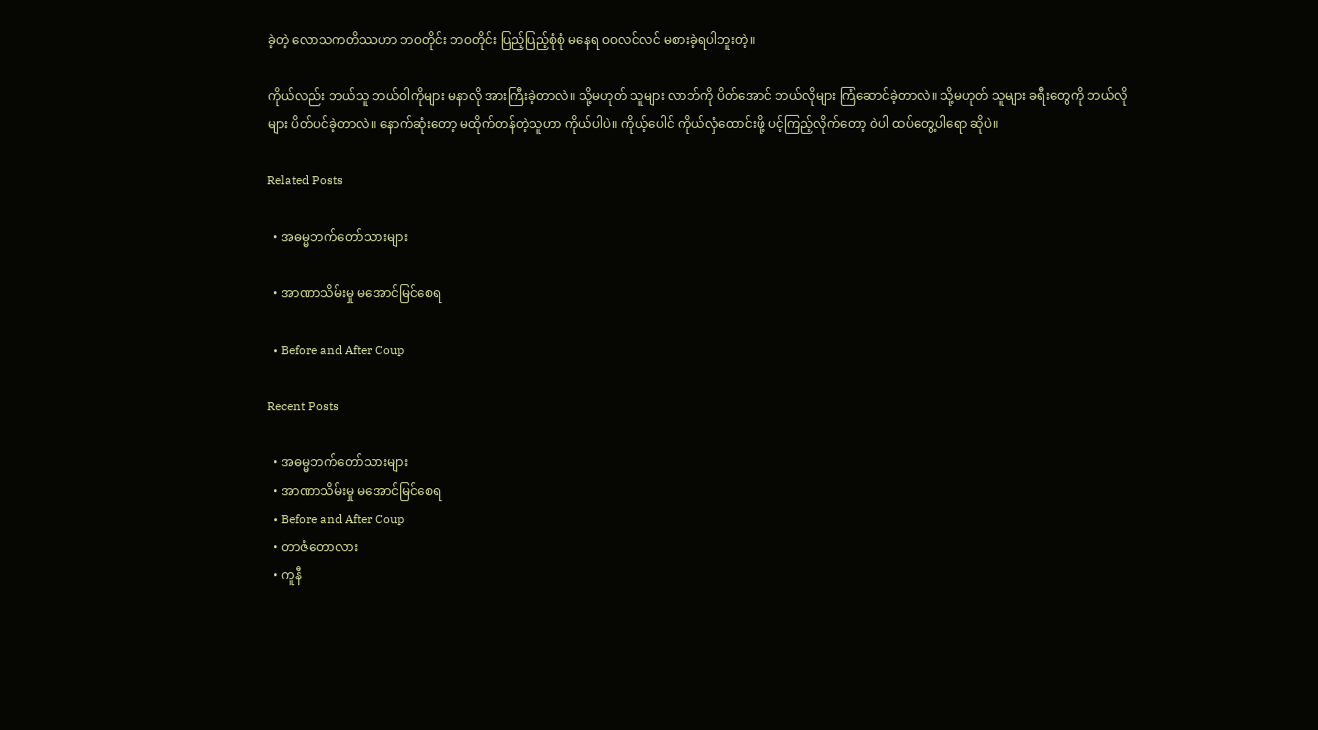ခဲ့တဲ့ လောသကတိဿဟာ ဘဝတိုင်း ဘဝတိုင်း ပြည့်ပြည့်စုံစုံ မနေရ ဝဝလင်လင် မစားခဲ့ရပါဘူးတဲ့။

ကိုယ်လည်း ဘယ်သူ ဘယ်ဝါကိုများ မနာလို အားကြီးခဲ့တာလဲ။ သို့မဟုတ် သူများ လာဘ်ကို ပိတ်အောင် ဘယ်လိုများ ကြံဆောင်ခဲ့တာလဲ။ သို့မဟုတ် သူများ ခရီးတွေကို ဘယ်လိုများ ပိတ်ပင်ခဲ့တာလဲ။ နောက်ဆုံးတော့ မထိုက်တန်တဲ့သူဟာ ကိုယ်ပါပဲ။ ကိုယ့်ပေါင် ကိုယ်လှံထောင်းဖို့ ပင့်ကြည့်လိုက်တော့ ဝဲပါ ထပ်တွေ့ပါရော ဆိုပဲ။

Related Posts

  • အဓမ္မဘက်တော်သားများ

  • အာဏာသိမ်းမှု မအောင်မြင်စေရ

  • Before and After Coup

Recent Posts

  • အဓမ္မဘက်တော်သားများ
  • အာဏာသိမ်းမှု မအောင်မြင်စေရ
  • Before and After Coup
  • တာဇံတောလား
  • ကူနီ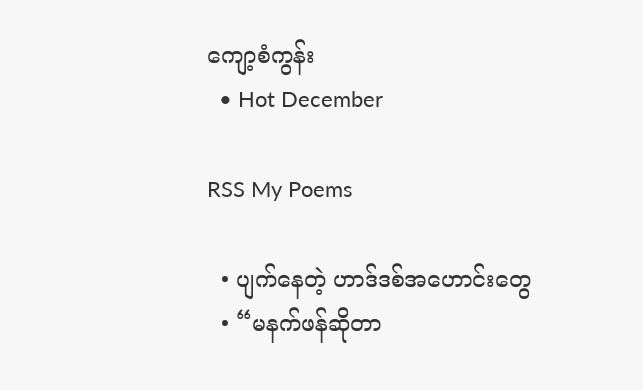ကျော့စံကွန်း
  • Hot December

RSS My Poems

  • ပျက်နေတဲ့ ဟာဒ်ဒစ်အဟောင်းတွေ
  • “မနက်ဖန်ဆိုတာ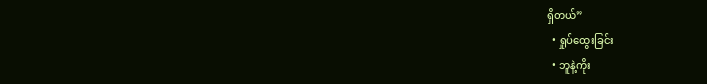ရှိတယ်”
  • ရှုပ်ထွေးခြင်း
  • ဘူနဲ့ကိုး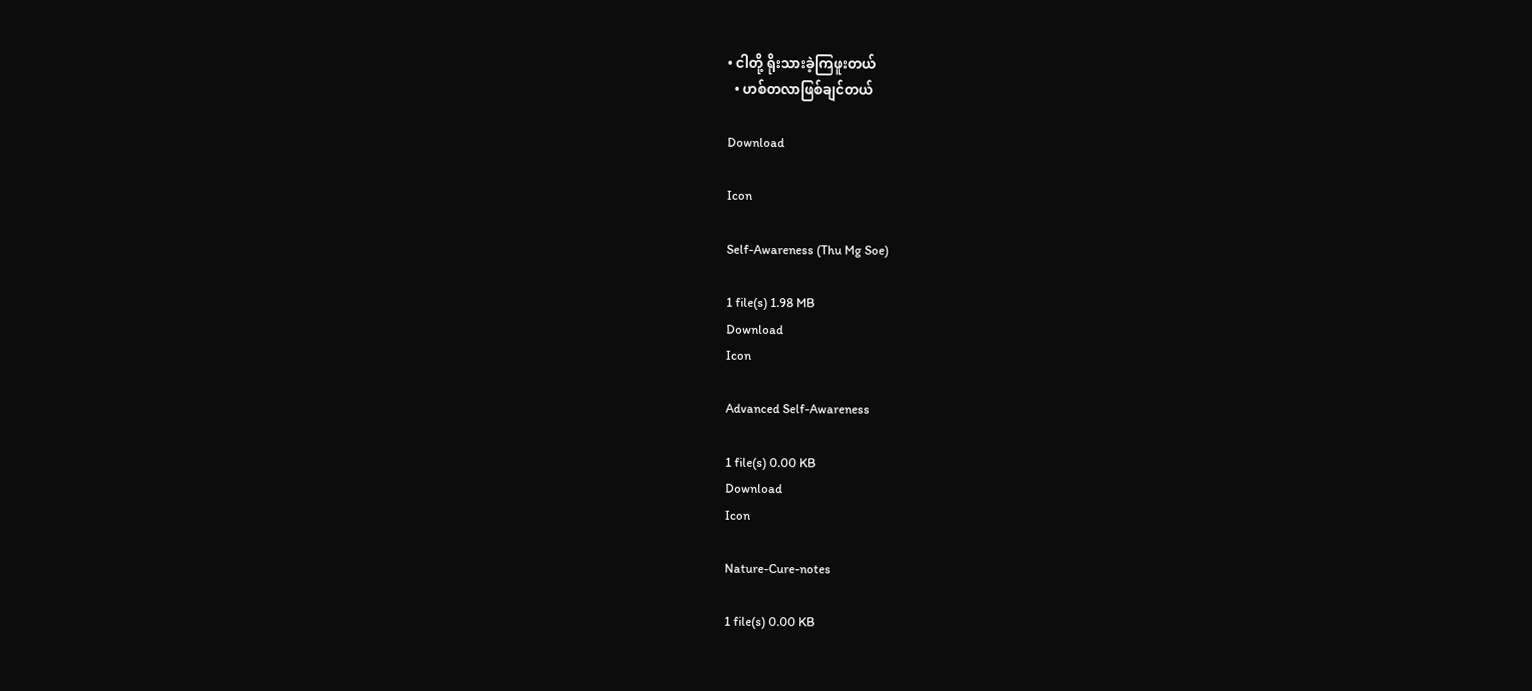• ငါတို့ ရိုးသားခဲ့ကြဖူးတယ်
  • ဟစ်တလာဖြစ်ချင်တယ်

Download

Icon

Self-Awareness (Thu Mg Soe)

1 file(s) 1.98 MB
Download
Icon

Advanced Self-Awareness

1 file(s) 0.00 KB
Download
Icon

Nature-Cure-notes

1 file(s) 0.00 KB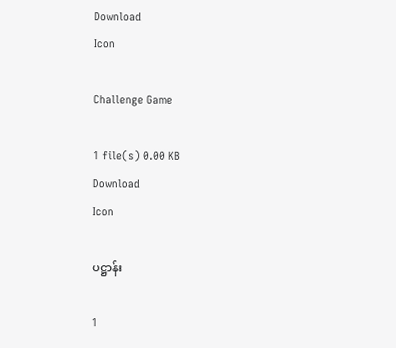Download
Icon

Challenge Game

1 file(s) 0.00 KB
Download
Icon

ပဋ္ဌာန်း

1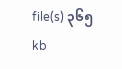file(s) ၃၆၅ kb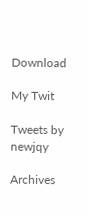Download

My Twit

Tweets by newjqy

Archives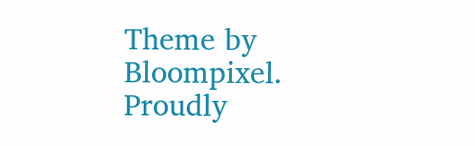Theme by Bloompixel. Proudly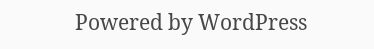Powered by WordPress